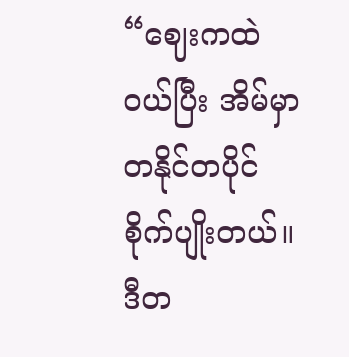“ဈေးကထဲဝယ်ပြီး အိမ်မှာ တနိုင်တပိုင်စိုက်ပျိုးတယ်။ ဒီတ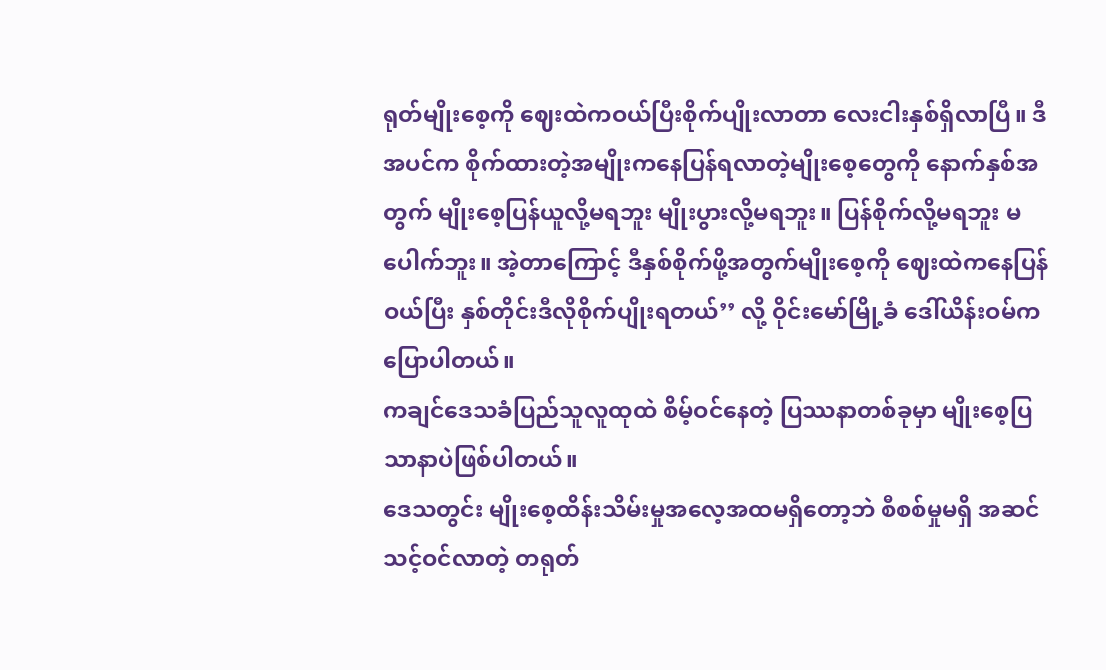ရုတ်မျိုးစေ့ကို ဈေးထဲကဝယ်ပြီးစိုက်ပျိုးလာတာ လေးငါးနှစ်ရှိလာပြီ။ ဒီအပင်က စိုက်ထားတဲ့အမျိုးကနေပြန်ရလာတဲ့မျိုးစေ့တွေကို နောက်နှစ်အတွက် မျိုးစေ့ပြန်ယူလို့မရဘူး မျိုးပွားလို့မရဘူး။ ပြန်စိုက်လို့မရဘူး မပေါက်ဘူး။ အဲ့တာကြောင့် ဒီနှစ်စိုက်ဖို့အတွက်မျိုးစေ့ကို ဈေးထဲကနေပြန်ဝယ်ပြီး နှစ်တိုင်းဒီလိုစိုက်ပျိုးရတယ်’’ လို့ ဝိုင်းမော်မြို့ခံ ဒေါ်ယိန်းဝမ်က ပြောပါတယ်။
ကချင်ဒေသခံပြည်သူလူထုထဲ စိမ့်ဝင်နေတဲ့ ပြဿနာတစ်ခုမှာ မျိုးစေ့ပြသာနာပဲဖြစ်ပါတယ်။
ဒေသတွင်း မျိုးစေ့ထိန်းသိမ်းမှုအလေ့အထမရှိတော့ဘဲ စီစစ်မှုမရှိ အဆင်သင့်ဝင်လာတဲ့ တရုတ်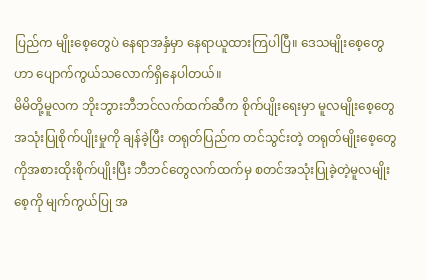ပြည်က မျိုးစေ့တွေပဲ နေရာအနှံမှာ နေရာယူထားကြပါပြီ။ ဒေသမျိုးစေ့တွေဟာ ပျောက်ကွယ်သလောက်ရှိနေပါတယ်။
မိမိတို့မူလက ဘိုးဘွားဘီဘင်လက်ထက်ဆီက စိုက်ပျိုးရေးမှာ မူလမျိုးစေ့တွေ အသုံးပြုစိုက်ပျိုးမှုကို ချန်ခဲ့ပြီး တရုတ်ပြည်က တင်သွင်းတဲ့ တရုတ်မျိုးစေ့တွေကိုအစားထိုးစိုက်ပျိုးပြီး ဘီဘင်တွေလက်ထက်မှ စတင်အသုံးပြုခဲ့တဲ့မူလမျိုးစေ့ကို မျက်ကွယ်ပြု အ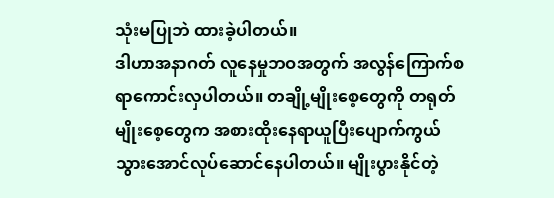သုံးမပြုဘဲ ထားခဲ့ပါတယ်။
ဒါဟာအနာဂတ် လူနေမှုဘဝအတွက် အလွန်ကြောက်စရာကောင်းလှပါတယ်။ တချို့မျိုးစေ့တွေကို တရုတ်မျိုးစေ့တွေက အစားထိုးနေရာယူပြီးပျောက်ကွယ်သွားအောင်လုပ်ဆောင်နေပါတယ်။ မျိုးပွားနိုင်တဲ့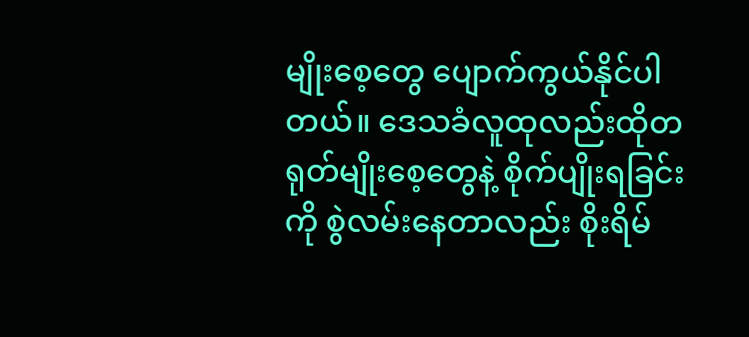မျိုးစေ့တွေ ပျောက်ကွယ်နိုင်ပါတယ်။ ဒေသခံလူထုလည်းထိုတရုတ်မျိုးစေ့တွေနဲ့ စိုက်ပျိုးရခြင်းကို စွဲလမ်းနေတာလည်း စိုးရိမ်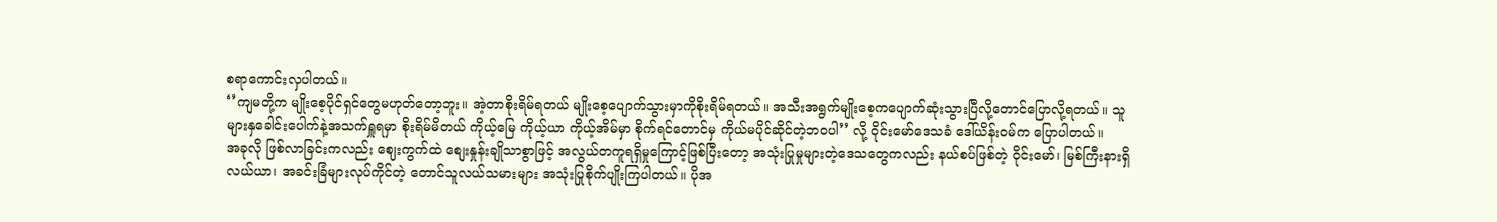စရာကောင်းလှပါတယ်။
‘’ကျမတို့က မျိုးစေ့ပိုင်ရှင်တွေမဟုတ်တော့ဘူး။ အဲ့တာစိုးရိမ်ရတယ် မျိုးစေ့ပျောက်သွားမှာကိုစိုးရိမ်ရတယ်။ အသီးအရွက်မျိုးစေ့ကပျောက်ဆုံးသွားပြီလို့တောင်ပြောလို့ရတယ်။ သူများနှခေါင်းပေါက်နဲ့အသက်ရှူရမှာ စိုးရိမ်မိတယ် ကိုယ့်မြေ ကိုယ့်ယာ ကိုယ့်အိမ်မှာ စိုက်ရင်တောင်မှ ကိုယ်မပိုင်ဆိုင်တဲ့ဘဝပါ’’ လို့ ဝိုင်းမော်ဒေသခံ ဒေါ်ယိန်းဝမ်က ပြောပါတယ်။
အခုလို ဖြစ်လာခြင်းကလည်း ဈေးကွက်ထဲ စျေးနှုန်းချိုသာစွာဖြင့် အလွယ်တကူရရှိမှုကြောင့်ဖြစ်ပြီးတော့ အသုံးပြုမှုများတဲ့ဒေသတွေကလည်း နယ်စပ်ဖြစ်တဲ့ ဝိုင်းမော်၊ မြစ်ကြီးနားရှိ လယ်ယာ၊ အခင်းခြံများလုပ်ကိုင်တဲ့ တောင်သူလယ်သမားများ အသုံးပြုစိုက်ပျိုးကြပါတယ်။ ပိုအ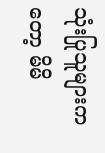သုံးပြုသူများကတော့ မိမိ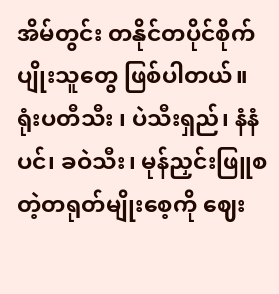အိမ်တွင်း တနိုင်တပိုင်စိုက်ပျိုးသူတွေ ဖြစ်ပါတယ်။
ရုံးပတီသီး ၊ ပဲသီးရှည်၊ နံနံပင်၊ ခဝဲသီး၊ မုန်ညှင်းဖြူစတဲ့တရုတ်မျိုးစေ့ကို ဈေး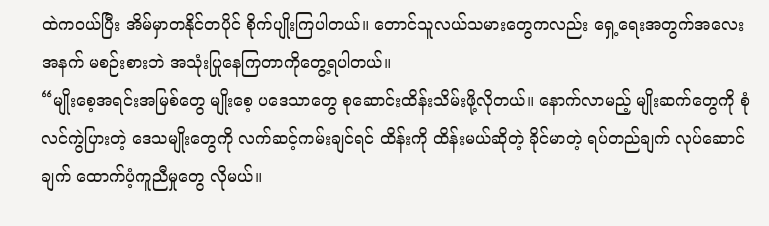ထဲကဝယ်ပြီး အိမ်မှာတနိုင်တပိုင် စိုက်ပျိုးကြပါတယ်။ တောင်သူလယ်သမားတွေကလည်း ရှေ့ရေးအတွက်အလေးအနက် မစဉ်းစားဘဲ အသုံးပြုနေကြတာကိုတွေ့ရပါတယ်။
“မျိုးစေ့အရင်းအမြစ်တွေ မျိုးစေ့ ပဒေသာတွေ စုဆောင်းထိန်းသိမ်းဖို့လိုတယ်။ နောက်လာမည့် မျိုးဆက်တွေကို စုံလင်ကွဲပြားတဲ့ ဒေသမျိုးတွေကို လက်ဆင့်ကမ်းချင်ရင် ထိန်းကို ထိန်းမယ်ဆိုတဲ့ ခိုင်မာတဲ့ ရပ်တည်ချက် လုပ်ဆောင်ချက် ထောက်ပံ့ကူညီမှုတွေ လိုမယ်။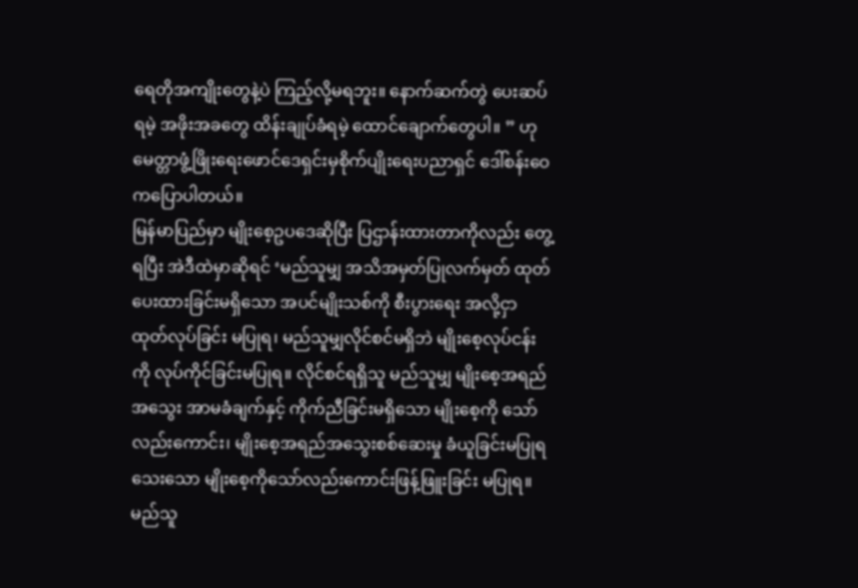ရေတိုအကျိုးတွေနဲ့ပဲ ကြည့်လို့မရဘူး။ နောက်ဆက်တွဲ ပေးဆပ်ရမဲ့ အဖိုးအခတွေ ထိန်းချုပ်ခံရမဲ့ ထောင်ချောက်တွေပါ။ ” ဟုမေတ္တာဖွံ့ဖြိုးရေးဖောင်ဒေရှင်းမှစိုက်ပျိုးရေးပညာရှင် ဒေါ်စန်းဝေကပြောပါတယ်။
မြန်မာပြည်မှာ မျိုးစေ့ဥပဒေဆိုပြီး ပြဌာန်းထားတာကိုလည်း တွေ့ရပြီး အဲဒီထဲမှာဆိုရင် ‘မည်သူမျှ အသိအမှတ်ပြုလက်မှတ် ထုတ်ပေးထားခြင်းမရှိသော အပင်မျိုးသစ်ကို စီးပွားရေး အလို့ငှာ ထုတ်လုပ်ခြင်း မပြုရ၊ မည်သူမျှလိုင်စင်မရှိဘဲ မျိုးစေ့လုပ်ငန်းကို လုပ်ကိုင်ခြင်းမပြုရ။ လိုင်စင်ရရှိသူ မည်သူမျှ မျိုးစေ့အရည်အသွေး အာမခံချက်နှင့် ကိုက်ညီခြင်းမရှိသော မျိုးစေ့ကို သော်လည်းကောင်း၊ မျိုးစေ့အရည်အသွေးစစ်ဆေးမှု ခံယူခြင်းမပြုရသေးသော မျိုးစေ့ကိုသော်လည်းကောင်းဖြန့်ဖြူးခြင်း မပြုရ။ မည်သူ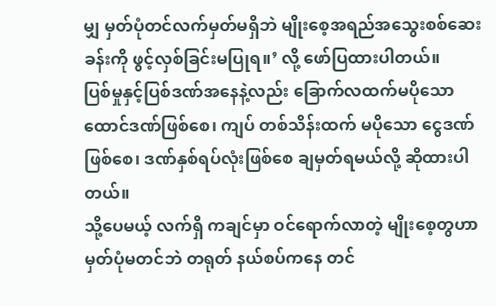မျှ မှတ်ပုံတင်လက်မှတ်မရှိဘဲ မျိုးစေ့အရည်အသွေးစစ်ဆေးခန်းကို ဖွင့်လှစ်ခြင်းမပြုရ။’ လို့ ဖော်ပြထားပါတယ်။
ပြစ်မှုနှင့်ပြစ်ဒဏ်အနေနဲ့လည်း ခြောက်လထက်မပိုသော ထောင်ဒဏ်ဖြစ်စေ၊ ကျပ် တစ်သိန်းထက် မပိုသော ငွေဒဏ်ဖြစ်စေ၊ ဒဏ်နှစ်ရပ်လုံးဖြစ်စေ ချမှတ်ရမယ်လို့ ဆိုထားပါတယ်။
သို့ပေမယ့် လက်ရှိ ကချင်မှာ ဝင်ရောက်လာတဲ့ မျိုးစေ့တွဟာ မှတ်ပုံမတင်ဘဲ တရုတ် နယ်စပ်ကနေ တင်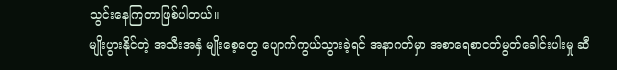သွင်းနေကြတာဖြစ်ပါတယ်။
မျိုးပွားနိုင်တဲ့ အသီးအနှံ မျိုးစေ့တွေ ပျောက်ကွယ်သွားခဲ့ရင် အနာဂတ်မှာ အစာရေစာငတ်မွတ်ခေါင်းပါးမှု ဆီ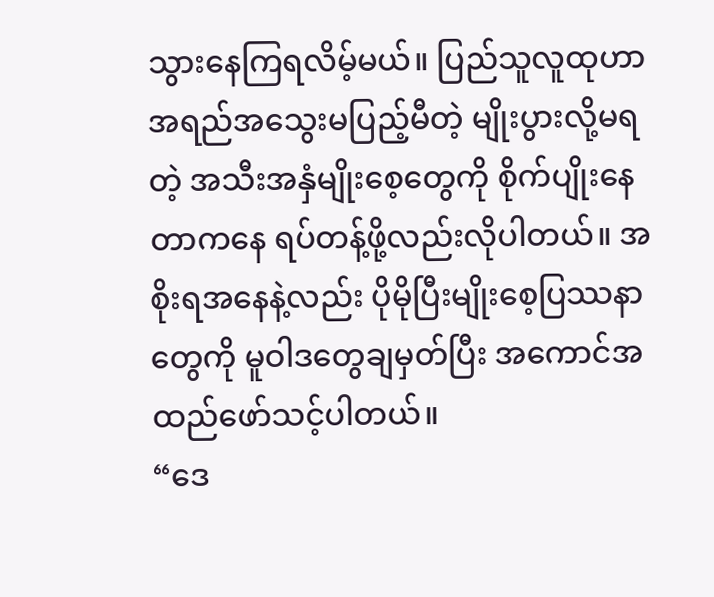သွားနေကြရလိမ့်မယ်။ ပြည်သူလူထုဟာ အရည်အသွေးမပြည့်မီတဲ့ မျိုးပွားလို့မရတဲ့ အသီးအနှံမျိုးစေ့တွေကို စိုက်ပျိုးနေတာကနေ ရပ်တန့်ဖို့လည်းလိုပါတယ်။ အစိုးရအနေနဲ့လည်း ပိုမိုပြီးမျိုးစေ့ပြဿနာတွေကို မူဝါဒတွေချမှတ်ပြီး အကောင်အထည်ဖော်သင့်ပါတယ်။
“ဒေ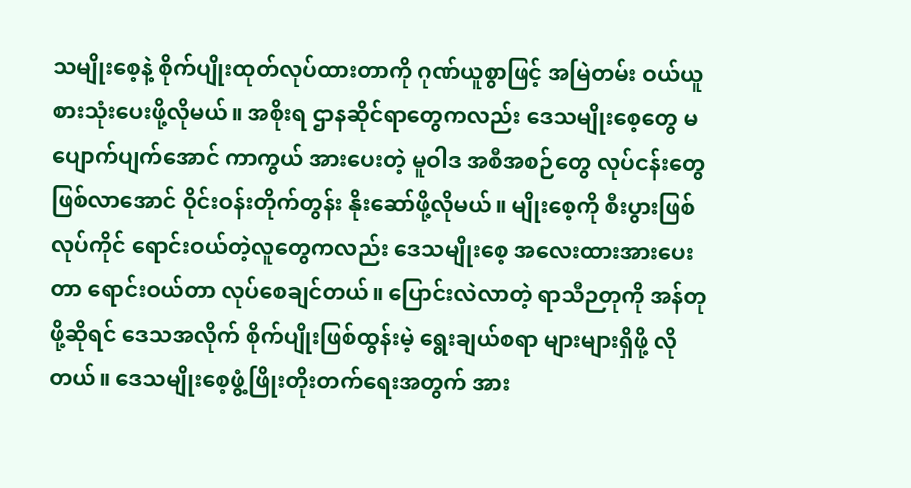သမျိုးစေ့နဲ့ စိုက်ပျိုးထုတ်လုပ်ထားတာကို ဂုဏ်ယူစွာဖြင့် အမြဲတမ်း ဝယ်ယူစားသုံးပေးဖို့လိုမယ်။ အစိုးရ ဌာနဆိုင်ရာတွေကလည်း ဒေသမျိုးစေ့တွေ မပျောက်ပျက်အောင် ကာကွယ် အားပေးတဲ့ မူဝါဒ အစီအစဉ်တွေ လုပ်ငန်းတွေ ဖြစ်လာအောင် ဝိုင်းဝန်းတိုက်တွန်း နိုးဆော်ဖို့လိုမယ်။ မျိုးစေ့ကို စီးပွားဖြစ် လုပ်ကိုင် ရောင်းဝယ်တဲ့လူတွေကလည်း ဒေသမျိုးစေ့ အလေးထားအားပေးတာ ရောင်းဝယ်တာ လုပ်စေချင်တယ်။ ပြောင်းလဲလာတဲ့ ရာသီဉတုကို အန်တုဖို့ဆိုရင် ဒေသအလိုက် စိုက်ပျိုးဖြစ်ထွန်းမဲ့ ရွေးချယ်စရာ များများရှိဖို့ လိုတယ်။ ဒေသမျိုးစေ့ဖွံ့ဖြိုးတိုးတက်ရေးအတွက် အား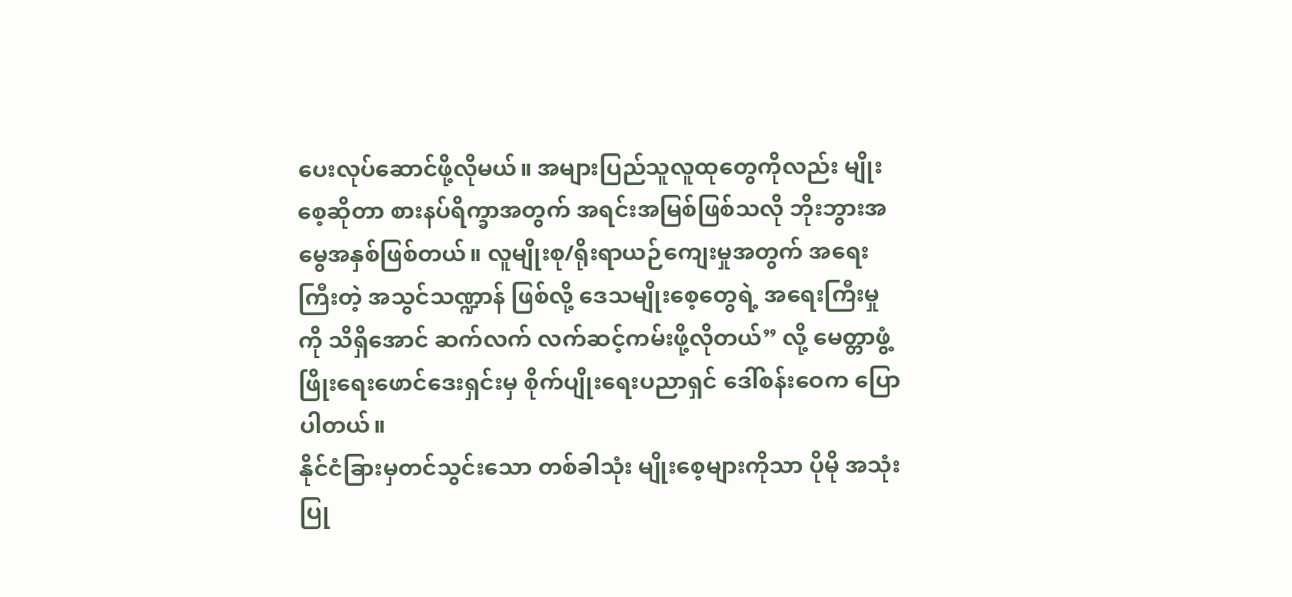ပေးလုပ်ဆောင်ဖို့လိုမယ်။ အများပြည်သူလူထုတွေကိုလည်း မျိုးစေ့ဆိုတာ စားနပ်ရိက္ခာအတွက် အရင်းအမြစ်ဖြစ်သလို ဘိုးဘွားအမွေအနှစ်ဖြစ်တယ်။ လူမျိုးစု/ရိုးရာယဉ်ကျေးမှုအတွက် အရေးကြီးတဲ့ အသွင်သဏ္ဍာန် ဖြစ်လို့ ဒေသမျိုးစေ့တွေရဲ့ အရေးကြီးမှုကို သိရှိအောင် ဆက်လက် လက်ဆင့်ကမ်းဖို့လိုတယ်” လို့ မေတ္တာဖွံ့ဖြိုးရေးဖောင်ဒေးရှင်းမှ စိုက်ပျိုးရေးပညာရှင် ဒေါ်စန်းဝေက ပြောပါတယ်။
နိုင်ငံခြားမှတင်သွင်းသော တစ်ခါသုံး မျိုးစေ့များကိုသာ ပိုမို အသုံးပြု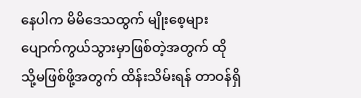နေပါက မိမိဒေသထွက် မျိုးစေ့များ ပျောက်ကွယ်သွားမှာဖြစ်တဲ့အတွက် ထိုသို့မဖြစ်ဖို့အတွက် ထိန်းသိမ်းရန် တာဝန်ရှိ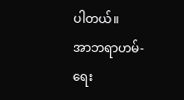ပါတယ်။
အာဘရာဟမ်-ရေး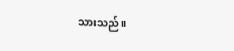သားသည်။